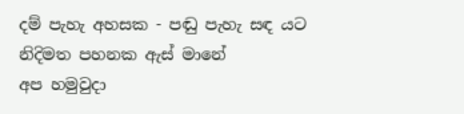දම් පැහැ අහසක - පඬු පැහැ සඳ යට
නිදිමත පහනක ඇස් මානේ
අප හමුවුදා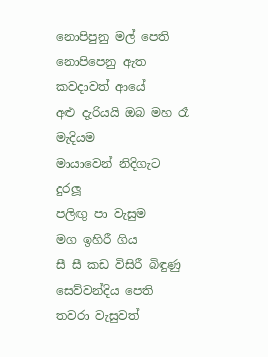නොපිපුනු මල් පෙති
නොපිපෙනු ඇත කවදාවත් ආයේ
අළු දැරියයි ඔබ මහ රෑ මැදියම
මායාවෙන් නිදිගැට දුරලූ
පලිඟු පා වැසුම
මග ඉහිරී ගිය
සී සී කඩ විසිරී බිඳුණු
සෙව්වන්දිය පෙති තවරා වැසුවත්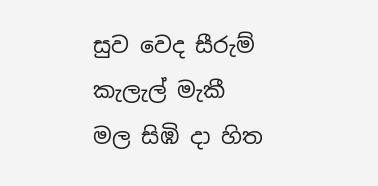සුව වෙද සීරුම් කැලැල් මැකී
මල සිඹි දා හිත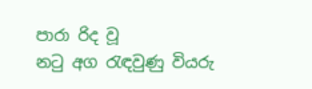පාරා රිද වූ
නටු අග රැඳවුණු වියරු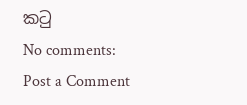කටු
No comments:
Post a Comment